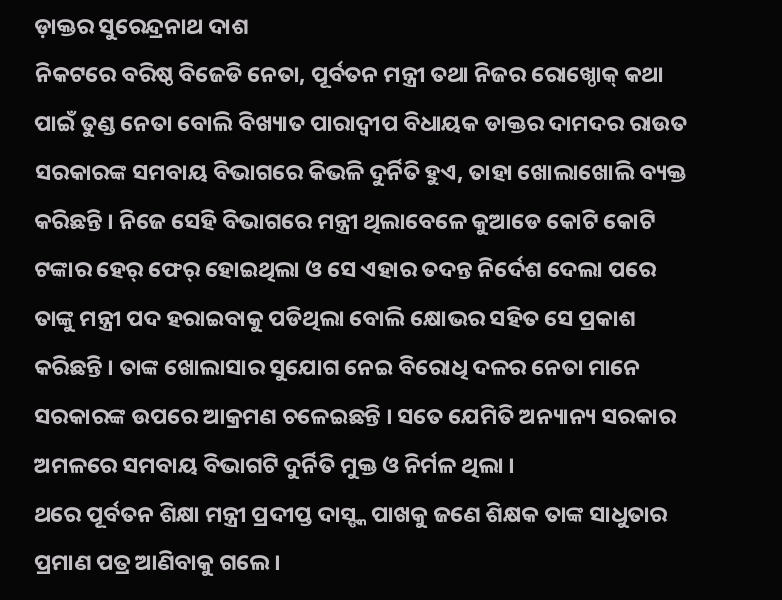ଡ଼ାକ୍ତର ସୁରେନ୍ଦ୍ରନାଥ ଦାଶ
ନିକଟରେ ବରିଷ୍ଠ ବିଜେଡି ନେତା, ପୂର୍ବତନ ମନ୍ତ୍ରୀ ତଥା ନିଜର ରୋଖ୍ଠୋକ୍ କଥା ପାଇଁ ତୁଣ୍ଡ ନେତା ବୋଲି ବିଖ୍ୟାତ ପାରାଦ୍ୱୀପ ବିଧାୟକ ଡାକ୍ତର ଦାମଦର ରାଉତ ସରକାରଙ୍କ ସମବାୟ ବିଭାଗରେ କିଭଳି ଦୁର୍ନିତି ହୁଏ, ତାହା ଖୋଲାଖୋଲି ବ୍ୟକ୍ତ କରିଛନ୍ତି । ନିଜେ ସେହି ବିଭାଗରେ ମନ୍ତ୍ରୀ ଥିଲାବେଳେ କୁଆଡେ କୋଟି କୋଟି ଟଙ୍କାର ହେର୍ ଫେର୍ ହୋଇଥିଲା ଓ ସେ ଏହାର ତଦନ୍ତ ନିର୍ଦେଶ ଦେଲା ପରେ ତାଙ୍କୁ ମନ୍ତ୍ରୀ ପଦ ହରାଇବାକୁ ପଡିଥିଲା ବୋଲି କ୍ଷୋଭର ସହିତ ସେ ପ୍ରକାଶ କରିଛନ୍ତି । ତାଙ୍କ ଖୋଲାସାର ସୁଯୋଗ ନେଇ ବିରୋଧି ଦଳର ନେତା ମାନେ ସରକାରଙ୍କ ଉପରେ ଆକ୍ରମଣ ଚଳେଇଛନ୍ତି । ସତେ ଯେମିତି ଅନ୍ୟାନ୍ୟ ସରକାର ଅମଳରେ ସମବାୟ ବିଭାଗଟି ଦୁର୍ନିତି ମୁକ୍ତ ଓ ନିର୍ମଳ ଥିଲା ।
ଥରେ ପୂର୍ବତନ ଶିକ୍ଷା ମନ୍ତ୍ରୀ ପ୍ରଦୀପ୍ତ ଦାସ୍ଙ୍କ ପାଖକୁ ଜଣେ ଶିକ୍ଷକ ତାଙ୍କ ସାଧୁତାର ପ୍ରମାଣ ପତ୍ର ଆଣିବାକୁ ଗଲେ ।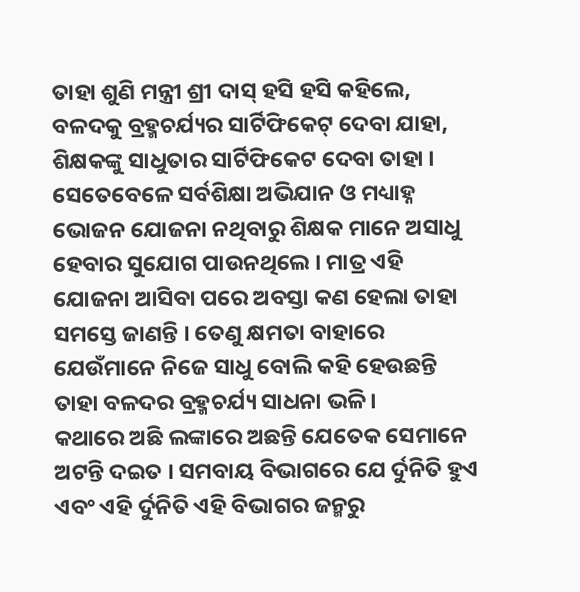ତାହା ଶୁଣି ମନ୍ତ୍ରୀ ଶ୍ରୀ ଦାସ୍ ହସି ହସି କହିଲେ, ବଳଦକୁ ବ୍ରହ୍ମଚର୍ଯ୍ୟର ସାର୍ଟିଫିକେଟ୍ ଦେବା ଯାହା, ଶିକ୍ଷକଙ୍କୁ ସାଧୁତାର ସାର୍ଟିଫିକେଟ ଦେବା ତାହା । ସେତେବେଳେ ସର୍ବଶିକ୍ଷା ଅଭିଯାନ ଓ ମଧ୍ୟାହ୍ନ ଭୋଜନ ଯୋଜନା ନଥିବାରୁ ଶିକ୍ଷକ ମାନେ ଅସାଧୁ ହେବାର ସୁଯୋଗ ପାଉନଥିଲେ । ମାତ୍ର ଏହି ଯୋଜନା ଆସିବା ପରେ ଅବସ୍ତା କଣ ହେଲା ତାହା ସମସ୍ତେ ଜାଣନ୍ତି । ତେଣୁ କ୍ଷମତା ବାହାରେ ଯେଉଁମାନେ ନିଜେ ସାଧୁ ବୋଲି କହି ହେଉଛନ୍ତି ତାହା ବଳଦର ବ୍ରହ୍ମଚର୍ଯ୍ୟ ସାଧନା ଭଳି ।
କଥାରେ ଅଛି ଲଙ୍କାରେ ଅଛନ୍ତି ଯେତେକ ସେମାନେ ଅଟନ୍ତି ଦଇତ । ସମବାୟ ବିଭାଗରେ ଯେ ର୍ଦୁନିତି ହୁଏ ଏବଂ ଏହି ର୍ଦୁନିତି ଏହି ବିଭାଗର ଜନ୍ମରୁ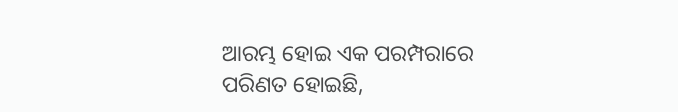ଆରମ୍ଭ ହୋଇ ଏକ ପରମ୍ପରାରେ ପରିଣତ ହୋଇଛି,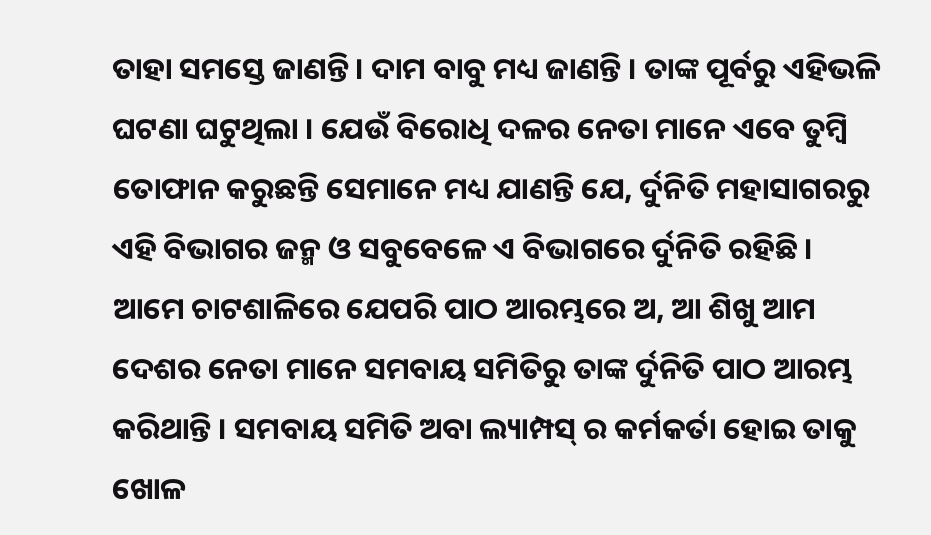ତାହା ସମସ୍ତେ ଜାଣନ୍ତି । ଦାମ ବାବୁ ମଧ୍ୟ ଜାଣନ୍ତି । ତାଙ୍କ ପୂର୍ବରୁ ଏହିଭଳି ଘଟଣା ଘଟୁଥିଲା । ଯେଉଁ ବିରୋଧି ଦଳର ନେତା ମାନେ ଏବେ ତୁମ୍ବି ତୋଫାନ କରୁଛନ୍ତି ସେମାନେ ମଧ୍ୟ ଯାଣନ୍ତି ଯେ, ର୍ଦୁନିତି ମହାସାଗରରୁ ଏହି ବିଭାଗର ଜନ୍ମ ଓ ସବୁବେଳେ ଏ ବିଭାଗରେ ର୍ଦୁନିତି ରହିଛି ।
ଆମେ ଚାଟଶାଳିରେ ଯେପରି ପାଠ ଆରମ୍ଭରେ ଅ, ଆ ଶିଖୁ ଆମ ଦେଶର ନେତା ମାନେ ସମବାୟ ସମିତିରୁ ତାଙ୍କ ର୍ଦୁନିତି ପାଠ ଆରମ୍ଭ କରିଥାନ୍ତି । ସମବାୟ ସମିତି ଅବା ଲ୍ୟାମ୍ପସ୍ ର କର୍ମକର୍ତା ହୋଇ ତାକୁ ଖୋଳ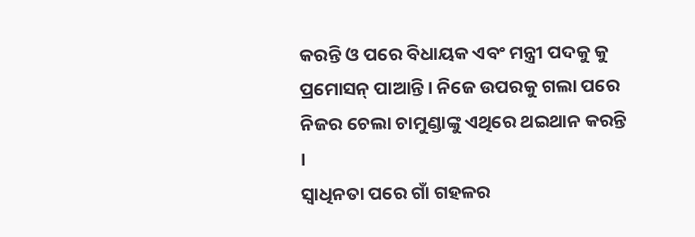କରନ୍ତି ଓ ପରେ ବିଧାୟକ ଏବଂ ମନ୍ତ୍ରୀ ପଦକୁ କୁ ପ୍ରମୋସନ୍ ପାଆନ୍ତି । ନିଜେ ଉପରକୁ ଗଲା ପରେ ନିଜର ଚେଲା ଚାମୁଣ୍ଡାଙ୍କୁ ଏଥିରେ ଥଇଥାନ କରନ୍ତି ।
ସ୍ୱାଧିନତା ପରେ ଗାଁ ଗହଳର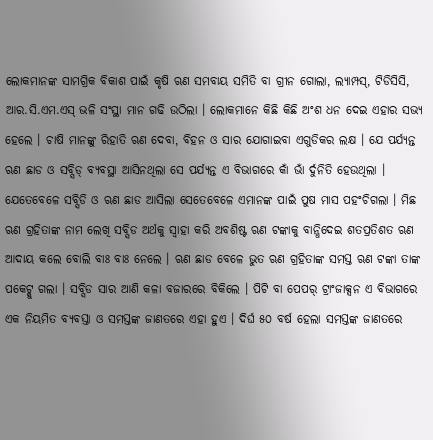ଲୋକମାନଙ୍କ ସାମଗ୍ରିକ ବିକାଶ ପାଇଁ କୃଷି ଋଣ ସମବାୟ ସମିତି ବା ଗ୍ରୀନ ଗୋଲା, ଲ୍ୟାମ୍ପସ୍, ଟିଡିସିସି, ଆର.ସି.ଏମ.ଏସ୍ ଭଳି ସଂସ୍ଥା ମାନ ଗଢି ଉଠିଲା । ଲୋକମାନେ କିଛି କିଛି ଅଂଶ ଧନ ଦେଇ ଏହାର ସଭ୍ୟ ହେଲେ । ଚାଷି ମାନଙ୍କୁ ରିହାତି ଋଣ ଦେବା, ବିହନ ଓ ସାର ଯୋଗାଇବା ଏଗୁଡିକର ଲକ୍ଷ । ଯେ ପର୍ଯ୍ୟନ୍ତ ଋଣ ଛାଡ ଓ ସବ୍ସିଡ୍ ବ୍ୟବସ୍ଥା ଆସିନଥିଲା ସେ ପର୍ଯ୍ୟନ୍ତ ଏ ବିଭାଗରେ କାଁ ଭାଁ ର୍ଦୁନିତି ହେଉଥିଲା । ଯେତେବେଳେ ସବ୍ସିଡି ଓ ଋଣ ଛାଡ ଆସିଲା ସେତେବେଳେ ଏମାନଙ୍କ ପାଇଁ ପୁଷ ମାସ ପହଂଚିଗଲା । ମିଛ ଋଣ ଗ୍ରହିତାଙ୍କ ନାମ ଲେଖି ସବ୍ସିଡ ଅର୍ଥକୁ ସ୍ୱାହା କରି ଅବଶିଷ୍ଟ ଋଣ ଟଙ୍କାକୁ ବାନ୍ଧିଦେଇ ଶତପ୍ରତିଶତ ଋଣ ଆଦାୟ କଲେ ବୋଲି ବାଃ ବାଃ ନେଲେ । ଋଣ ଛାଡ ବେଳେ ଭୁତ ଋଣ ଗ୍ରହିତାଙ୍କ ସମସ୍ତ ଋଣ ଟଙ୍କା ତାଙ୍କ ପକେଟ୍କୁ ଗଲା । ସବ୍ସିଡ ସାର ଆଣି କଳା ବଜାରରେ ବିକିଲେ । ପିଟି ବା ପେପର୍ ଟ୍ରାଂଜାକ୍ସନ ଏ ବିଭାଗରେ ଏକ ନିୟମିତ ବ୍ୟବସ୍ତା ଓ ସମସ୍ତଙ୍କ ଜାଣତରେ ଏହା ହୁଏ । ଦିର୍ଘ ୫୦ ବର୍ଷ ହେଲା ସମସ୍ତଙ୍କ ଜାଣତରେ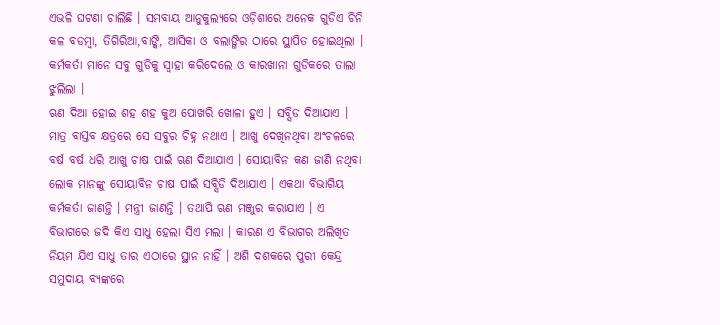ଏଭଳି ଘଟଣା ଚାଲିଛି । ସମବାୟ ଆନୁକୁଲ୍ୟରେ ଓଡ଼ିଶାରେ ଅନେକ ଗୁଡିଏ ଚିନି କଳ ବଡମ୍ବା, ତିଗିରିଆ,ବାଙ୍କି, ଆସିକା ଓ ବଲାଙ୍ଗିର ଠାରେ ସ୍ଥାପିତ ହୋଇଥିଲା । କର୍ମକର୍ତା ମାନେ ସବୁ ଗୁଡିକୁ ସ୍ୱାହା କରିଦେଲେ ଓ କାରଖାନା ଗୁଡିକରେ ତାଲା ଝୁଲିଲା ।
ଋଣ ଦିଆ ହୋଇ ଶହ ଶହ କୁଅ ପୋଖରି ଖୋଳା ହୁଏ । ସବ୍ସିଡ ଦିଆଯାଏ । ମାତ୍ର ବାସ୍ତବ କ୍ଷତ୍ରରେ ସେ ସବୁର ଚିହ୍ନ ନଥାଏ । ଆଖୁ ଦେଖିନଥିବା ଅଂଚଳରେ ବର୍ଷ ବର୍ଷ ଧରି ଆଖୁ ଚାଷ ପାଇଁ ଋଣ ଦିଆଯାଏ । ସୋୟାବିନ କଣ ଜାଣି ନଥିବା ଲୋକ ମାନଙ୍କୁ ସୋୟାବିନ ଚାଷ ପାଇଁ ସବ୍ସିଡି ଦିଆଯାଏ । ଏକଥା ବିଭାଗିୟ କର୍ମକର୍ତା ଜାଣନ୍ତି । ମନ୍ତ୍ରୀ ଜାଣନ୍ତି । ତଥାପି ଋଣ ମଞ୍ଜୁର କରାଯାଏ । ଏ ବିଭାଗରେ ଜଦି କିଏ ସାଧୁ ହେଲା ସିଏ ମଲା । କାରଣ ଏ ବିଭାଗର ଅଲିଖିତ ନିୟମ ଯିଏ ସାଧୁ ତାର ଏଠାରେ ସ୍ଥାନ ନାହିଁ । ଅଶି ଦଶକରେ ପୁରୀ କେନ୍ଦ୍ର ସମୁଦାୟ ବ୍ୟଙ୍କରେ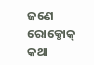ଜଣେ ରୋକ୍ଠୋକ୍ କଥା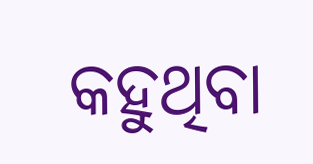କହୁଥିବା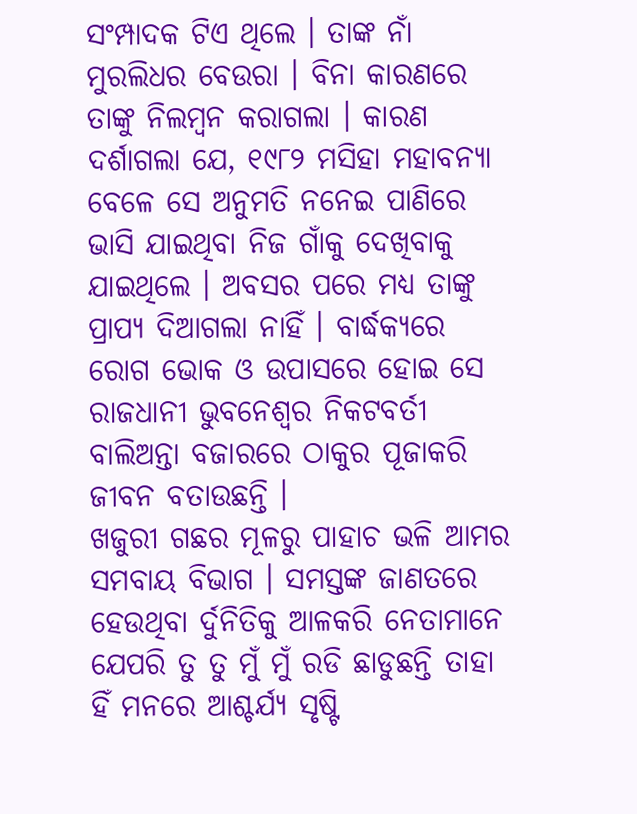ସଂମ୍ପାଦକ ଟିଏ ଥିଲେ । ତାଙ୍କ ନାଁ ମୁରଲିଧର ବେଉରା । ବିନା କାରଣରେ ତାଙ୍କୁ ନିଲମ୍ବନ କରାଗଲା । କାରଣ ଦର୍ଶାଗଲା ଯେ, ୧୯୮୨ ମସିହା ମହାବନ୍ୟା ବେଳେ ସେ ଅନୁମତି ନନେଇ ପାଣିରେ ଭାସି ଯାଇଥିବା ନିଜ ଗାଁକୁ ଦେଖିବାକୁ ଯାଇଥିଲେ । ଅବସର ପରେ ମଧ୍ୟ ତାଙ୍କୁ ପ୍ରାପ୍ୟ ଦିଆଗଲା ନାହିଁ । ବାର୍ଦ୍ଧକ୍ୟରେ ରୋଗ ଭୋକ ଓ ଉପାସରେ ହୋଇ ସେ ରାଜଧାନୀ ଭୁବନେଶ୍ୱର ନିକଟବର୍ତୀ ବାଲିଅନ୍ତା ବଜାରରେ ଠାକୁର ପୂଜାକରି ଜୀବନ ବତାଉଛନ୍ତି ।
ଖଜୁରୀ ଗଛର ମୂଳରୁ ପାହାଚ ଭଳି ଆମର ସମବାୟ ବିଭାଗ । ସମସ୍ତଙ୍କ ଜାଣତରେ ହେଉଥିବା ର୍ଦୁନିତିକୁ ଆଳକରି ନେତାମାନେ ଯେପରି ତୁ ତୁ ମୁଁ ମୁଁ ରଡି ଛାଡୁଛନ୍ତି ତାହା ହିଁ ମନରେ ଆଶ୍ଚର୍ଯ୍ୟ ସୃଷ୍ଟି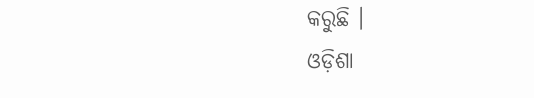କରୁଛି ।
ଓଡ଼ିଶା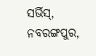ସର୍ଭିସ୍,
ନବରଙ୍ଗପୁର,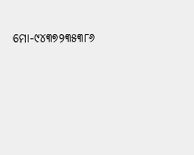ମୋ-୯୪୩୭୨୩୫୩୮୬